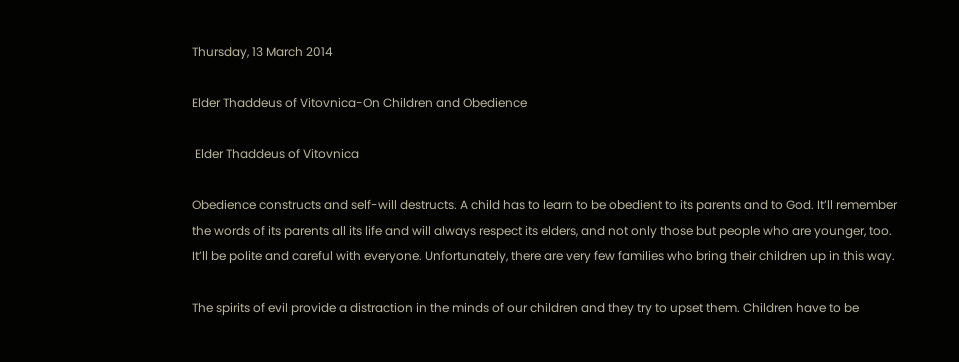Thursday, 13 March 2014

Elder Thaddeus of Vitovnica-On Children and Obedience

 Elder Thaddeus of Vitovnica

Obedience constructs and self-will destructs. A child has to learn to be obedient to its parents and to God. It’ll remember the words of its parents all its life and will always respect its elders, and not only those but people who are younger, too. It’ll be polite and careful with everyone. Unfortunately, there are very few families who bring their children up in this way.

The spirits of evil provide a distraction in the minds of our children and they try to upset them. Children have to be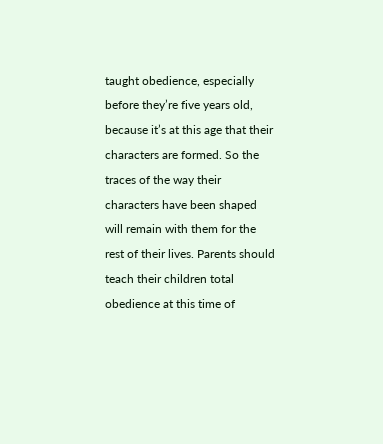taught obedience, especially before they’re five years old, because it’s at this age that their characters are formed. So the traces of the way their characters have been shaped will remain with them for the rest of their lives. Parents should teach their children total obedience at this time of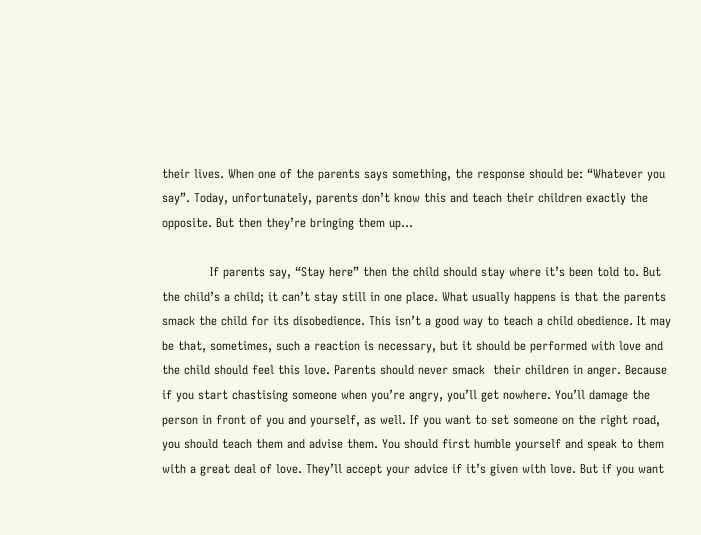their lives. When one of the parents says something, the response should be: “Whatever you say”. Today, unfortunately, parents don’t know this and teach their children exactly the opposite. But then they’re bringing them up…

            If parents say, “Stay here” then the child should stay where it’s been told to. But the child’s a child; it can’t stay still in one place. What usually happens is that the parents smack the child for its disobedience. This isn’t a good way to teach a child obedience. It may be that, sometimes, such a reaction is necessary, but it should be performed with love and the child should feel this love. Parents should never smack  their children in anger. Because if you start chastising someone when you’re angry, you’ll get nowhere. You’ll damage the person in front of you and yourself, as well. If you want to set someone on the right road, you should teach them and advise them. You should first humble yourself and speak to them with a great deal of love. They’ll accept your advice if it’s given with love. But if you want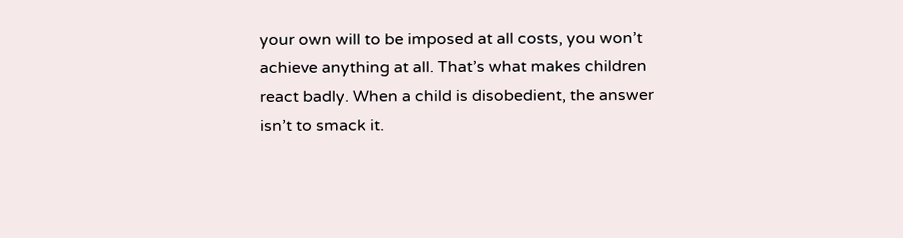your own will to be imposed at all costs, you won’t achieve anything at all. That’s what makes children react badly. When a child is disobedient, the answer isn’t to smack it.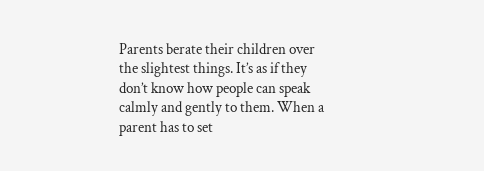Parents berate their children over the slightest things. It’s as if they don’t know how people can speak calmly and gently to them. When a parent has to set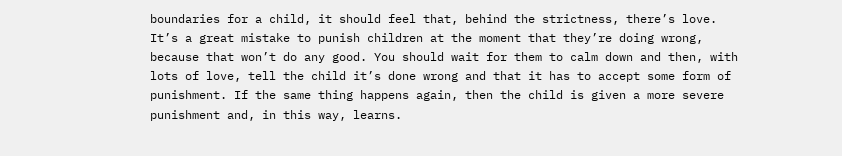boundaries for a child, it should feel that, behind the strictness, there’s love. It’s a great mistake to punish children at the moment that they’re doing wrong, because that won’t do any good. You should wait for them to calm down and then, with lots of love, tell the child it’s done wrong and that it has to accept some form of punishment. If the same thing happens again, then the child is given a more severe punishment and, in this way, learns.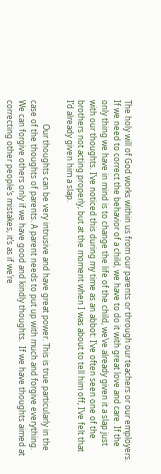The holy will of God works within us from our parents or through our teachers or our employers. If we need to correct the behavior of a child, we have to do it with great love and care. If the only thing we have in mind is to change the life of the child, we’ve already given it a slap just with our thoughts. I’ve noticed this during my time as an abbot: I’ve often seen one of the brothers not acting properly, but at the moment when I was about to tell him off, I’ve felt that I’d already given him a slap.

            Our thoughts can be very intrusive and have great power. This is true particularly in the case of the thoughts of parents. A parent needs to put up with much and forgive everything. We can forgive others only if we have good and kindly thoughts.  If we have thoughts aimed at correcting other people’s mistakes, it’s as if we’re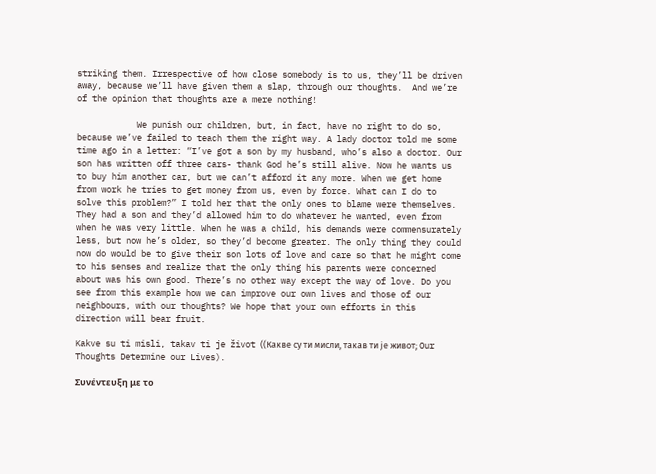striking them. Irrespective of how close somebody is to us, they’ll be driven away, because we’ll have given them a slap, through our thoughts.  And we’re of the opinion that thoughts are a mere nothing!

            We punish our children, but, in fact, have no right to do so, because we’ve failed to teach them the right way. A lady doctor told me some time ago in a letter: “I’ve got a son by my husband, who’s also a doctor. Our son has written off three cars- thank God he’s still alive. Now he wants us to buy him another car, but we can’t afford it any more. When we get home from work he tries to get money from us, even by force. What can I do to solve this problem?” I told her that the only ones to blame were themselves. They had a son and they’d allowed him to do whatever he wanted, even from when he was very little. When he was a child, his demands were commensurately less, but now he’s older, so they’d become greater. The only thing they could now do would be to give their son lots of love and care so that he might come to his senses and realize that the only thing his parents were concerned about was his own good. There’s no other way except the way of love. Do you see from this example how we can improve our own lives and those of our neighbours, with our thoughts? We hope that your own efforts in this direction will bear fruit.

Kakve su ti misli, takav ti je život ((Какве су ти мисли, такав ти је живот; Our Thoughts Determine our Lives).

Συνέντευξη με το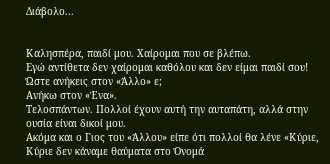Διάβολο...


Καλησπέρα, παιδί μου. Χαίρομαι που σε βλέπω.
Εγώ αντίθετα δεν χαίρομαι καθόλου και δεν είμαι παιδί σου!
Ώστε ανήκεις στον «Άλλο» ε;
Ανήκω στον «Ένα».
Τελοσπάντων. Πολλοί έχουν αυτή την αυταπάτη, αλλά στην ουσία είναι δικοί μου.
Ακόμα και ο Γιος του «Άλλου» είπε ότι πολλοί θα λένε «Κύριε, Κύριε δεν κάναμε θαύματα στο Όνομά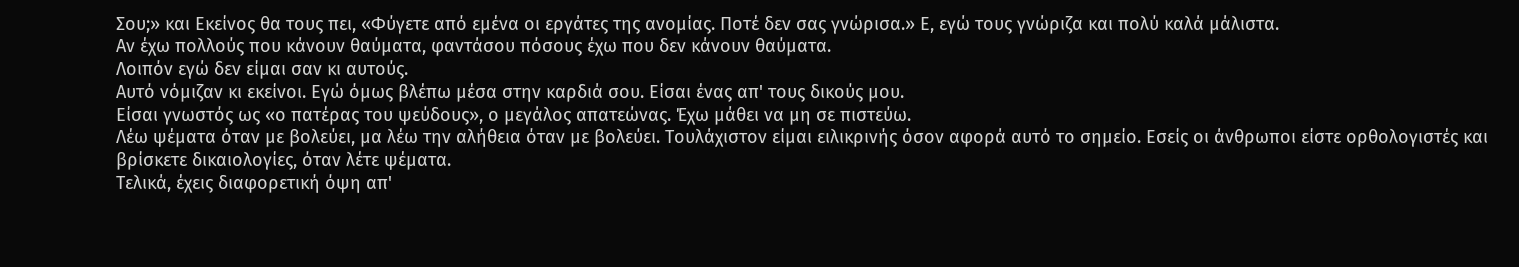Σου;» και Εκείνος θα τους πει, «Φύγετε από εμένα οι εργάτες της ανομίας. Ποτέ δεν σας γνώρισα.» Ε, εγώ τους γνώριζα και πολύ καλά μάλιστα.
Αν έχω πολλούς που κάνουν θαύματα, φαντάσου πόσους έχω που δεν κάνουν θαύματα.
Λοιπόν εγώ δεν είμαι σαν κι αυτούς.
Αυτό νόμιζαν κι εκείνοι. Εγώ όμως βλέπω μέσα στην καρδιά σου. Είσαι ένας απ' τους δικούς μου.
Είσαι γνωστός ως «ο πατέρας του ψεύδους», ο μεγάλος απατεώνας. Έχω μάθει να μη σε πιστεύω.
Λέω ψέματα όταν με βολεύει, μα λέω την αλήθεια όταν με βολεύει. Τουλάχιστον είμαι ειλικρινής όσον αφορά αυτό το σημείο. Εσείς οι άνθρωποι είστε ορθολογιστές και βρίσκετε δικαιολογίες, όταν λέτε ψέματα.
Τελικά, έχεις διαφορετική όψη απ'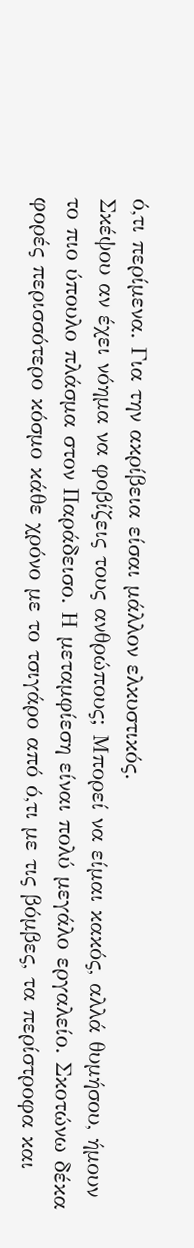ό,τι περίμενα. Για την ακρίβεια είσαι μάλλον ελκυστικός.
Σκέψου αν έχει νόημα να φοβίζεις τους ανθρώπους; Μπορεί να είμαι κακός, αλλά θυμήσου, ήμουν το πιο ύπουλο πλάσμα στον Παράδεισο. Η μεταμφίεση είναι πολύ μεγάλο εργαλείο. Σκοτώνω δέκα φορές περισσότερο κόσμο κάθε χρόνο με το τσιγάρο από ό,τι με τις βόμβες, τα περίστροφα και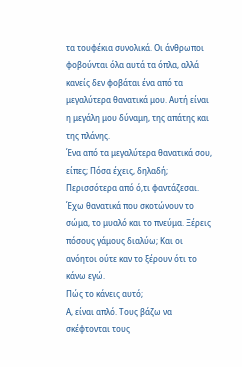τα τουφέκια συνολικά. Οι άνθρωποι φοβούνται όλα αυτά τα όπλα, αλλά κανείς δεν φοβάται ένα από τα μεγαλύτερα θανατικά μου. Αυτή είναι η μεγάλη μου δύναμη, της απάτης και της πλάνης.
Ένα από τα μεγαλύτερα θανατικά σου, είπες; Πόσα έχεις, δηλαδή;
Περισσότερα από ό,τι φαντάζεσαι. Έχω θανατικά που σκοτώνουν το σώμα, το μυαλό και το πνεύμα. Ξέρεις πόσους γάμους διαλύω; Και οι ανόητοι ούτε καν το ξέρουν ότι το κάνω εγώ.
Πώς το κάνεις αυτό;
Α, είναι απλό. Τους βάζω να σκέφτονται τους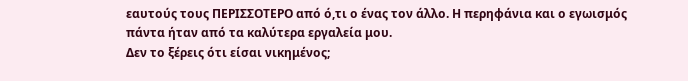εαυτούς τους ΠΕΡΙΣΣΟΤΕΡΟ από ό,τι ο ένας τον άλλο. Η περηφάνια και ο εγωισμός πάντα ήταν από τα καλύτερα εργαλεία μου.
Δεν το ξέρεις ότι είσαι νικημένος;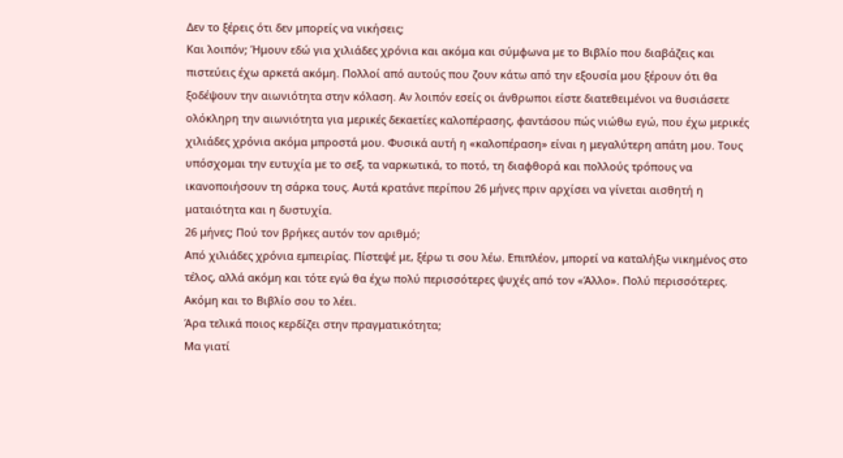Δεν το ξέρεις ότι δεν μπορείς να νικήσεις;
Και λοιπόν; Ήμουν εδώ για χιλιάδες χρόνια και ακόμα και σύμφωνα με το Bιβλίο που διαβάζεις και πιστεύεις έχω αρκετά ακόμη. Πολλοί από αυτούς που ζουν κάτω από την εξουσία μου ξέρουν ότι θα ξοδέψουν την αιωνιότητα στην κόλαση. Αν λοιπόν εσείς οι άνθρωποι είστε διατεθειμένοι να θυσιάσετε ολόκληρη την αιωνιότητα για μερικές δεκαετίες καλοπέρασης, φαντάσου πώς νιώθω εγώ, που έχω μερικές χιλιάδες χρόνια ακόμα μπροστά μου. Φυσικά αυτή η «καλοπέραση» είναι η μεγαλύτερη απάτη μου. Τους υπόσχομαι την ευτυχία με το σεξ, τα ναρκωτικά, το ποτό, τη διαφθορά και πολλούς τρόπους να ικανοποιήσουν τη σάρκα τους. Αυτά κρατάνε περίπου 26 μήνες πριν αρχίσει να γίνεται αισθητή η ματαιότητα και η δυστυχία.
26 μήνες; Πού τον βρήκες αυτόν τον αριθμό;
Από χιλιάδες χρόνια εμπειρίας. Πίστεψέ με, ξέρω τι σου λέω. Επιπλέον, μπορεί να καταλήξω νικημένος στο τέλος, αλλά ακόμη και τότε εγώ θα έχω πολύ περισσότερες ψυχές από τον «Άλλο». Πολύ περισσότερες. Ακόμη και το Bιβλίο σου το λέει.
Άρα τελικά ποιος κερδίζει στην πραγματικότητα;
Μα γιατί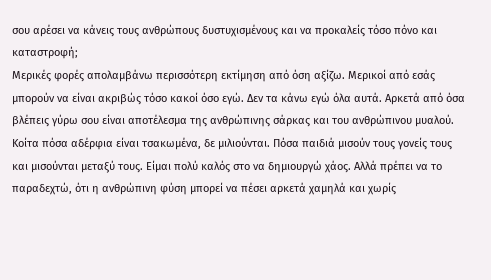σου αρέσει να κάνεις τους ανθρώπους δυστυχισμένους και να προκαλείς τόσο πόνο και καταστροφή;
Μερικές φορές απολαμβάνω περισσότερη εκτίμηση από όση αξίζω. Μερικοί από εσάς μπορούν να είναι ακριβώς τόσο κακοί όσο εγώ. Δεν τα κάνω εγώ όλα αυτά. Αρκετά από όσα βλέπεις γύρω σου είναι αποτέλεσμα της ανθρώπινης σάρκας και του ανθρώπινου μυαλού. Κοίτα πόσα αδέρφια είναι τσακωμένα, δε μιλιούνται. Πόσα παιδιά μισούν τους γονείς τους και μισούνται μεταξύ τους. Είμαι πολύ καλός στο να δημιουργώ χάος. Αλλά πρέπει να το παραδεχτώ, ότι η ανθρώπινη φύση μπορεί να πέσει αρκετά χαμηλά και χωρίς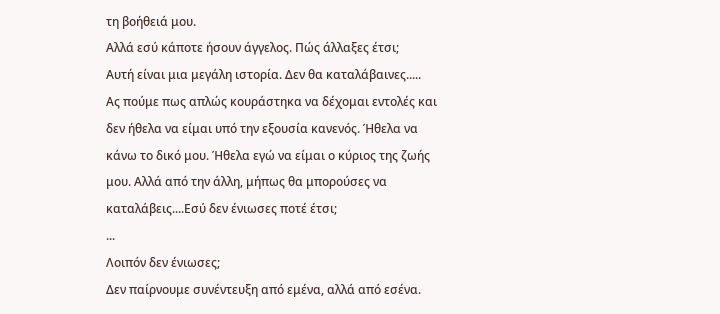τη βοήθειά μου.
Αλλά εσύ κάποτε ήσουν άγγελος. Πώς άλλαξες έτσι;
Αυτή είναι μια μεγάλη ιστορία. Δεν θα καταλάβαινες.....
Ας πούμε πως απλώς κουράστηκα να δέχομαι εντολές και δεν ήθελα να είμαι υπό την εξουσία κανενός. Ήθελα να κάνω το δικό μου. Ήθελα εγώ να είμαι ο κύριος της ζωής μου. Αλλά από την άλλη, μήπως θα μπορούσες να καταλάβεις....Εσύ δεν ένιωσες ποτέ έτσι;
...
Λοιπόν δεν ένιωσες;
Δεν παίρνουμε συνέντευξη από εμένα, αλλά από εσένα.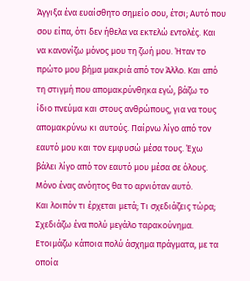Άγγιξα ένα ευαίσθητο σημείο σου, έτσι; Αυτό που σου είπα, ότι δεν ήθελα να εκτελώ εντολές. Και να κανονίζω μόνος μου τη ζωή μου. Ήταν το πρώτο μου βήμα μακριά από τον Άλλο. Και από τη στιγμή που απομακρύνθηκα εγώ, βάζω το ίδιο πνεύμα και στους ανθρώπους, για να τους απομακρύνω κι αυτούς. Παίρνω λίγο από τον εαυτό μου και τον εμφυσώ μέσα τους. Έχω βάλει λίγο από τον εαυτό μου μέσα σε όλους. Μόνο ένας ανόητος θα το αρνιόταν αυτό.
Και λοιπόν τι έρχεται μετά; Τι σχεδιάζεις τώρα;
Σχεδιάζω ένα πολύ μεγάλο ταρακούνημα. Ετοιμάζω κάποια πολύ άσχημα πράγματα, με τα οποία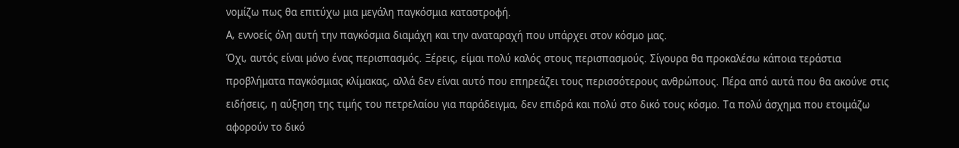νομίζω πως θα επιτύχω μια μεγάλη παγκόσμια καταστροφή.
Α, εννοείς όλη αυτή την παγκόσμια διαμάχη και την αναταραχή που υπάρχει στον κόσμο μας.
Όχι, αυτός είναι μόνο ένας περισπασμός. Ξέρεις, είμαι πολύ καλός στους περισπασμούς. Σίγουρα θα προκαλέσω κάποια τεράστια προβλήματα παγκόσμιας κλίμακας, αλλά δεν είναι αυτό που επηρεάζει τους περισσότερους ανθρώπους. Πέρα από αυτά που θα ακούνε στις ειδήσεις, η αύξηση της τιμής του πετρελαίου για παράδειγμα, δεν επιδρά και πολύ στο δικό τους κόσμο. Τα πολύ άσχημα που ετοιμάζω αφορούν το δικό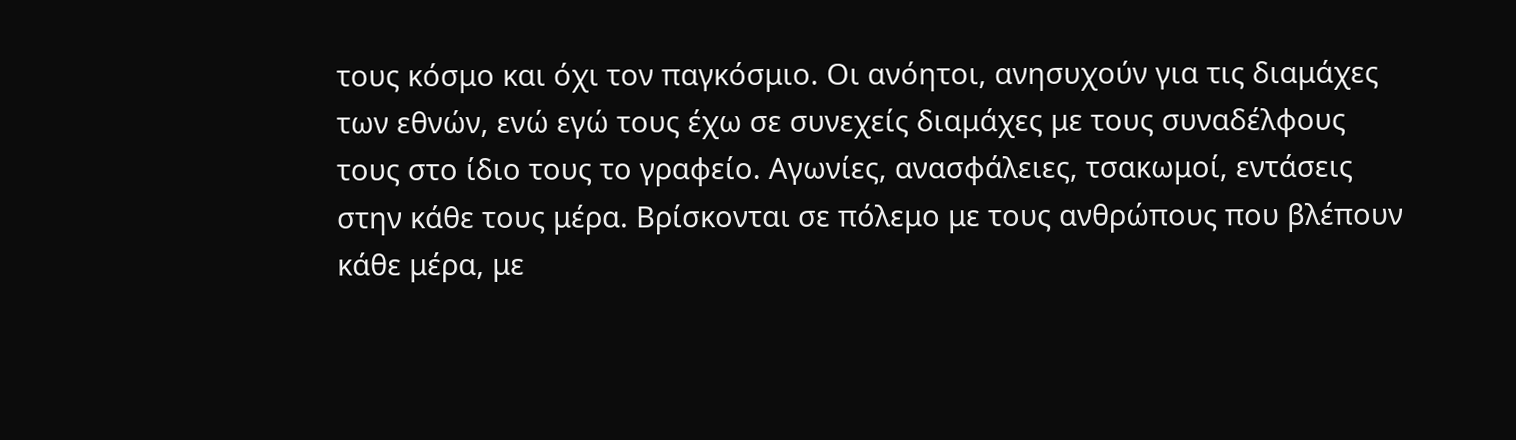τους κόσμο και όχι τον παγκόσμιο. Οι ανόητοι, ανησυχούν για τις διαμάχες των εθνών, ενώ εγώ τους έχω σε συνεχείς διαμάχες με τους συναδέλφους τους στο ίδιο τους το γραφείο. Αγωνίες, ανασφάλειες, τσακωμοί, εντάσεις στην κάθε τους μέρα. Βρίσκονται σε πόλεμο με τους ανθρώπους που βλέπουν κάθε μέρα, με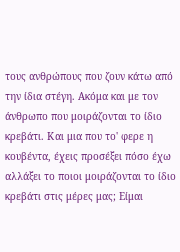τους ανθρώπους που ζουν κάτω από την ίδια στέγη. Ακόμα και με τον άνθρωπο που μοιράζονται το ίδιο κρεβάτι. Και μια που το' φερε η κουβέντα, έχεις προσέξει πόσο έχω αλλάξει το ποιοι μοιράζονται το ίδιο κρεβάτι στις μέρες μας; Είμαι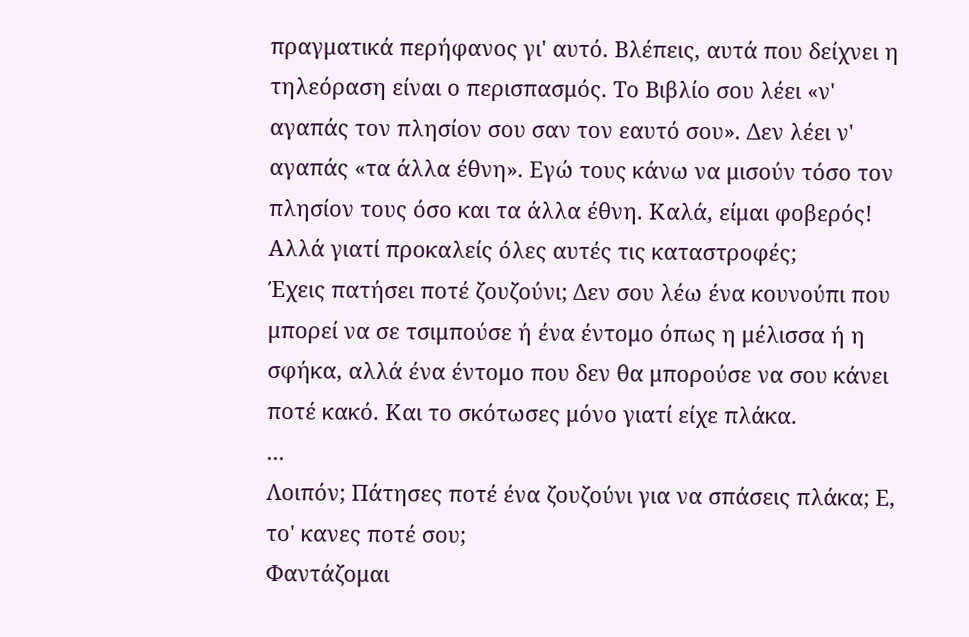πραγματικά περήφανος γι' αυτό. Βλέπεις, αυτά που δείχνει η τηλεόραση είναι ο περισπασμός. Το Βιβλίο σου λέει «ν' αγαπάς τον πλησίον σου σαν τον εαυτό σου». Δεν λέει ν' αγαπάς «τα άλλα έθνη». Εγώ τους κάνω να μισούν τόσο τον πλησίον τους όσο και τα άλλα έθνη. Καλά, είμαι φοβερός!
Αλλά γιατί προκαλείς όλες αυτές τις καταστροφές;
Έχεις πατήσει ποτέ ζουζούνι; Δεν σου λέω ένα κουνούπι που μπορεί να σε τσιμπούσε ή ένα έντομο όπως η μέλισσα ή η σφήκα, αλλά ένα έντομο που δεν θα μπορούσε να σου κάνει ποτέ κακό. Και το σκότωσες μόνο γιατί είχε πλάκα.
...
Λοιπόν; Πάτησες ποτέ ένα ζουζούνι για να σπάσεις πλάκα; Ε, το' κανες ποτέ σου;
Φαντάζομαι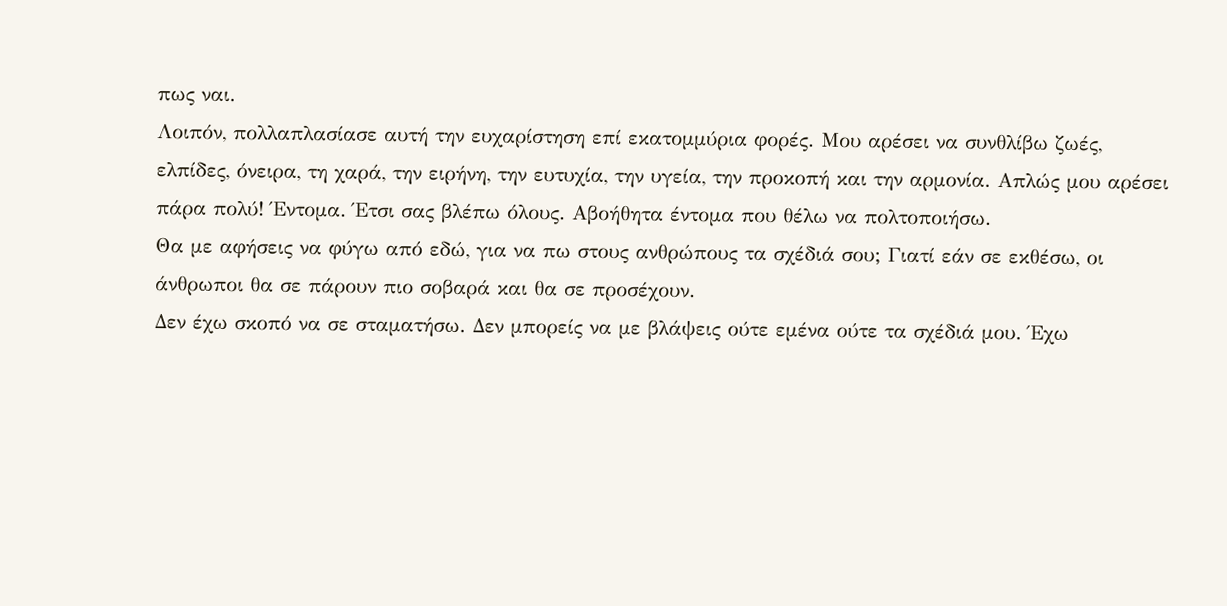πως ναι.
Λοιπόν, πολλαπλασίασε αυτή την ευχαρίστηση επί εκατομμύρια φορές. Μου αρέσει να συνθλίβω ζωές, ελπίδες, όνειρα, τη χαρά, την ειρήνη, την ευτυχία, την υγεία, την προκοπή και την αρμονία. Απλώς μου αρέσει πάρα πολύ! Έντομα. Έτσι σας βλέπω όλους. Αβοήθητα έντομα που θέλω να πολτοποιήσω.
Θα με αφήσεις να φύγω από εδώ, για να πω στους ανθρώπους τα σχέδιά σου; Γιατί εάν σε εκθέσω, οι άνθρωποι θα σε πάρουν πιο σοβαρά και θα σε προσέχουν.
Δεν έχω σκοπό να σε σταματήσω. Δεν μπορείς να με βλάψεις ούτε εμένα ούτε τα σχέδιά μου. Έχω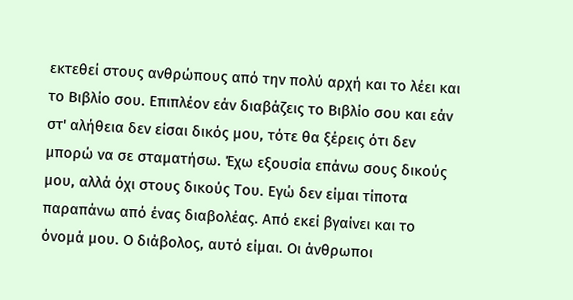εκτεθεί στους ανθρώπους από την πολύ αρχή και το λέει και το Βιβλίο σου. Επιπλέον εάν διαβάζεις το Βιβλίο σου και εάν στ' αλήθεια δεν είσαι δικός μου, τότε θα ξέρεις ότι δεν μπορώ να σε σταματήσω. Έχω εξουσία επάνω σους δικούς μου, αλλά όχι στους δικούς Του. Εγώ δεν είμαι τίποτα παραπάνω από ένας διαβολέας. Από εκεί βγαίνει και το όνομά μου. Ο διάβολος, αυτό είμαι. Οι άνθρωποι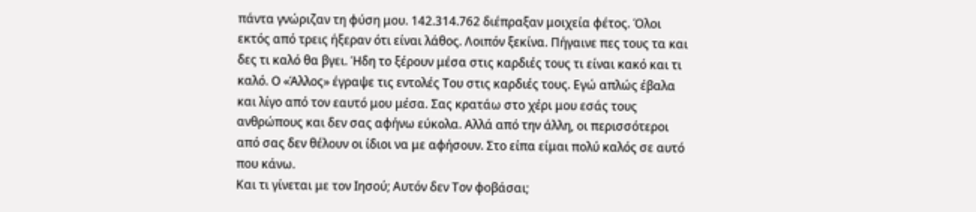πάντα γνώριζαν τη φύση μου. 142.314.762 διέπραξαν μοιχεία φέτος. Όλοι εκτός από τρεις ήξεραν ότι είναι λάθος. Λοιπόν ξεκίνα. Πήγαινε πες τους τα και δες τι καλό θα βγει. Ήδη το ξέρουν μέσα στις καρδιές τους τι είναι κακό και τι καλό. Ο «Άλλος» έγραψε τις εντολές Του στις καρδιές τους. Εγώ απλώς έβαλα και λίγο από τον εαυτό μου μέσα. Σας κρατάω στο χέρι μου εσάς τους ανθρώπους και δεν σας αφήνω εύκολα. Αλλά από την άλλη, οι περισσότεροι από σας δεν θέλουν οι ίδιοι να με αφήσουν. Στο είπα είμαι πολύ καλός σε αυτό που κάνω.
Και τι γίνεται με τον Ιησού; Αυτόν δεν Τον φοβάσαι;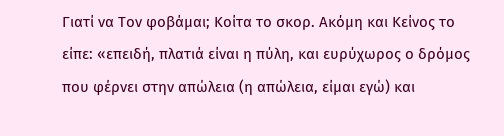Γιατί να Τον φοβάμαι; Κοίτα το σκορ. Ακόμη και Κείνος το είπε: «επειδή, πλατιά είναι η πύλη, και ευρύχωρος ο δρόμος που φέρνει στην απώλεια (η απώλεια, είμαι εγώ) και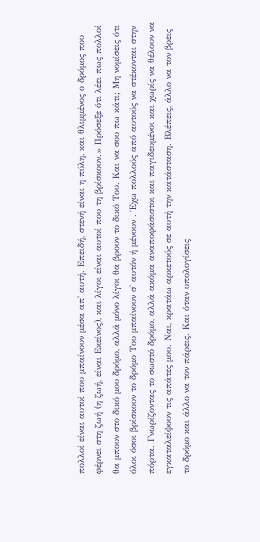πολλοί είναι αυτοί που μπαίνουν μέσα απ' αυτή. Επειδή, στενή είναι η πύλη, και θλιμμένος ο δρόμος που φέρνει στη ζωή (η ζωή, είναι Εκείνος), και λίγοι είναι αυτοί που τη βρίσκουν.» Πρόσεξε ότι λέει πως πολλοί θα μπουν στο δικό μου δρόμο, αλλά μόνο λίγοι θα βρουν το δικό Του. Και να σου πω κάτι; Μη νομίσεις ότι όλοι όσοι βρίσκουν το δρόμο Του μπαίνουν σ' αυτόν ή μένουν . Έχω πολλούς από αυτούς να στέκονται στην πόρτα. Γνωρίζοντας το σωστό δρόμο, αλλά ακόμα αναποφάσιστοι και παγιδευμένοι και χωρίς να θέλουν να εγκαταλείψουν τις απάτες μου. Ναι, κρατάω αρκετούς σε αυτή την κατάσταση. Βλέπεις, άλλο να τον βρεις το δρόμο και άλλο να τον πάρεις. Και όταν υπολογίσεις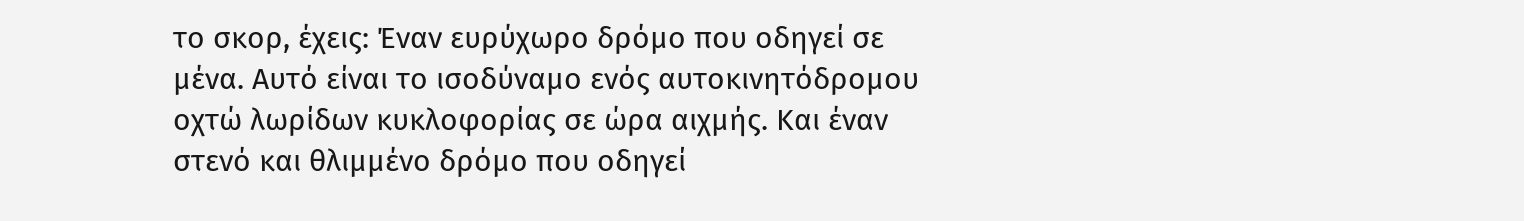το σκορ, έχεις: Έναν ευρύχωρο δρόμο που οδηγεί σε μένα. Αυτό είναι το ισοδύναμο ενός αυτοκινητόδρομου οχτώ λωρίδων κυκλοφορίας σε ώρα αιχμής. Και έναν στενό και θλιμμένο δρόμο που οδηγεί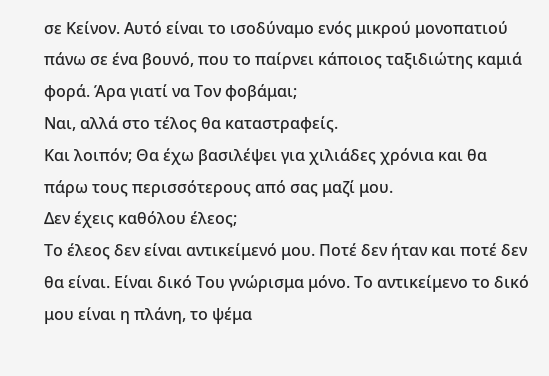σε Κείνον. Αυτό είναι το ισοδύναμο ενός μικρού μονοπατιού πάνω σε ένα βουνό, που το παίρνει κάποιος ταξιδιώτης καμιά φορά. Άρα γιατί να Τον φοβάμαι;
Ναι, αλλά στο τέλος θα καταστραφείς.
Και λοιπόν; Θα έχω βασιλέψει για χιλιάδες χρόνια και θα πάρω τους περισσότερους από σας μαζί μου.
Δεν έχεις καθόλου έλεος;
Το έλεος δεν είναι αντικείμενό μου. Ποτέ δεν ήταν και ποτέ δεν θα είναι. Είναι δικό Του γνώρισμα μόνο. Το αντικείμενο το δικό μου είναι η πλάνη, το ψέμα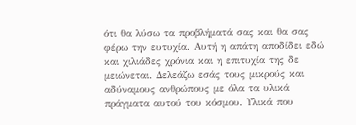ότι θα λύσω τα προβλήματά σας και θα σας φέρω την ευτυχία. Αυτή η απάτη αποδίδει εδώ και χιλιάδες χρόνια και η επιτυχία της δε μειώνεται. Δελεάζω εσάς τους μικρούς και αδύναμους ανθρώπους με όλα τα υλικά πράγματα αυτού του κόσμου. Υλικά που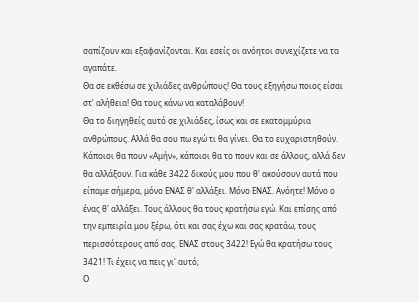σαπίζουν και εξαφανίζονται. Και εσείς οι ανόητοι συνεχίζετε να τα αγαπάτε.
Θα σε εκθέσω σε χιλιάδες ανθρώπους! Θα τους εξηγήσω ποιος είσαι στ' αλήθεια! Θα τους κάνω να καταλάβουν!
Θα το διηγηθείς αυτό σε χιλιάδες, ίσως και σε εκατομμύρια ανθρώπους. Αλλά θα σου πω εγώ τι θα γίνει. Θα το ευχαριστηθούν. Κάποιοι θα πουν «Αμήν», κάποιοι θα το πουν και σε άλλους, αλλά δεν θα αλλάξουν. Για κάθε 3422 δικούς μου που θ' ακούσουν αυτά που είπαμε σήμερα, μόνο ΕΝΑΣ θ' αλλάξει. Μόνο ΕΝΑΣ. Ανόητε! Μόνο ο ένας θ' αλλάξει. Τους άλλους θα τους κρατήσω εγώ. Και επίσης από την εμπειρία μου ξέρω, ότι και σας έχω και σας κρατάω, τους περισσότερους από σας. ΕΝΑΣ στους 3422! Εγώ θα κρατήσω τους 3421! Τι έχεις να πεις γι' αυτό;
Ο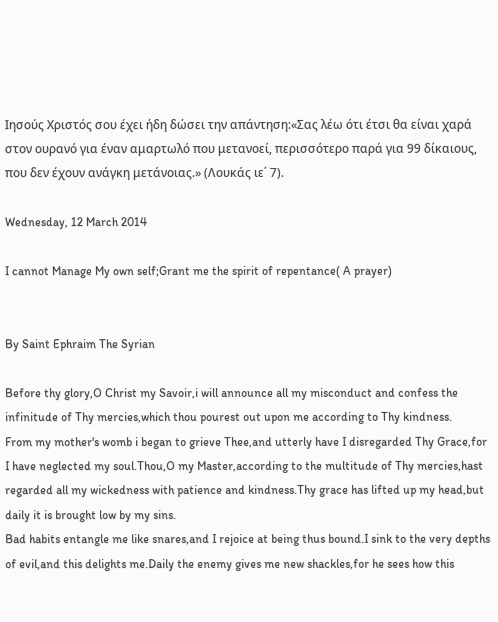Ιησούς Χριστός σου έχει ήδη δώσει την απάντηση:«Σας λέω ότι έτσι θα είναι χαρά στον ουρανό για έναν αμαρτωλό που μετανοεί, περισσότερο παρά για 99 δίκαιους, που δεν έχουν ανάγκη μετάνοιας.» (Λουκάς ιε΄ 7).

Wednesday, 12 March 2014

I cannot Manage My own self;Grant me the spirit of repentance( A prayer)


By Saint Ephraim The Syrian

Before thy glory,O Christ my Savoir,i will announce all my misconduct and confess the infinitude of Thy mercies,which thou pourest out upon me according to Thy kindness.
From my mother's womb i began to grieve Thee,and utterly have I disregarded Thy Grace,for I have neglected my soul.Thou,O my Master,according to the multitude of Thy mercies,hast regarded all my wickedness with patience and kindness.Thy grace has lifted up my head,but daily it is brought low by my sins.
Bad habits entangle me like snares,and I rejoice at being thus bound.I sink to the very depths of evil,and this delights me.Daily the enemy gives me new shackles,for he sees how this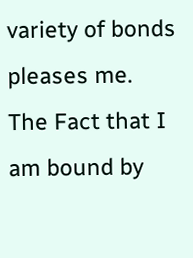variety of bonds pleases me.
The Fact that I am bound by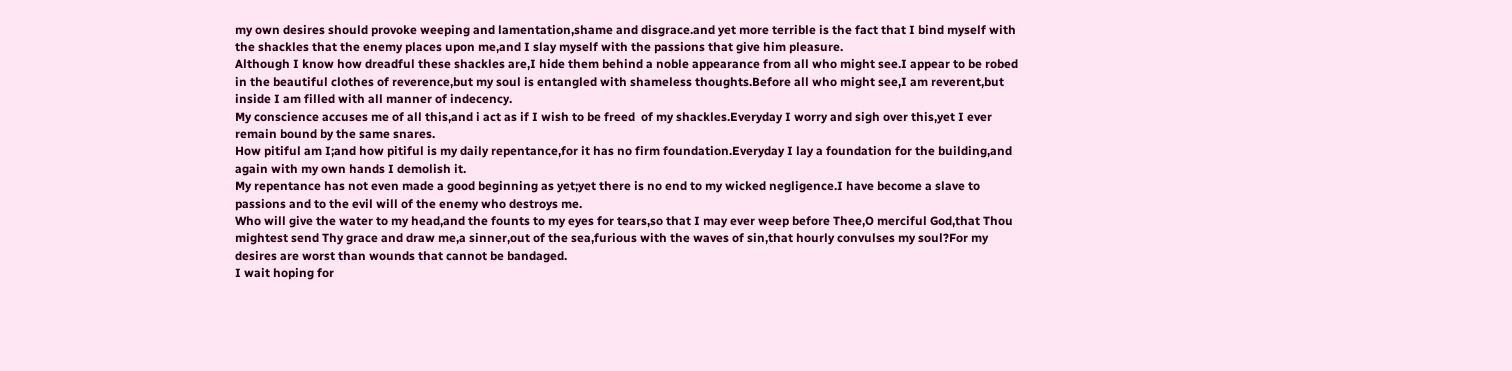my own desires should provoke weeping and lamentation,shame and disgrace.and yet more terrible is the fact that I bind myself with the shackles that the enemy places upon me,and I slay myself with the passions that give him pleasure.
Although I know how dreadful these shackles are,I hide them behind a noble appearance from all who might see.I appear to be robed in the beautiful clothes of reverence,but my soul is entangled with shameless thoughts.Before all who might see,I am reverent,but inside I am filled with all manner of indecency.
My conscience accuses me of all this,and i act as if I wish to be freed  of my shackles.Everyday I worry and sigh over this,yet I ever remain bound by the same snares.
How pitiful am I;and how pitiful is my daily repentance,for it has no firm foundation.Everyday I lay a foundation for the building,and again with my own hands I demolish it.
My repentance has not even made a good beginning as yet;yet there is no end to my wicked negligence.I have become a slave to passions and to the evil will of the enemy who destroys me.
Who will give the water to my head,and the founts to my eyes for tears,so that I may ever weep before Thee,O merciful God,that Thou mightest send Thy grace and draw me,a sinner,out of the sea,furious with the waves of sin,that hourly convulses my soul?For my desires are worst than wounds that cannot be bandaged.
I wait hoping for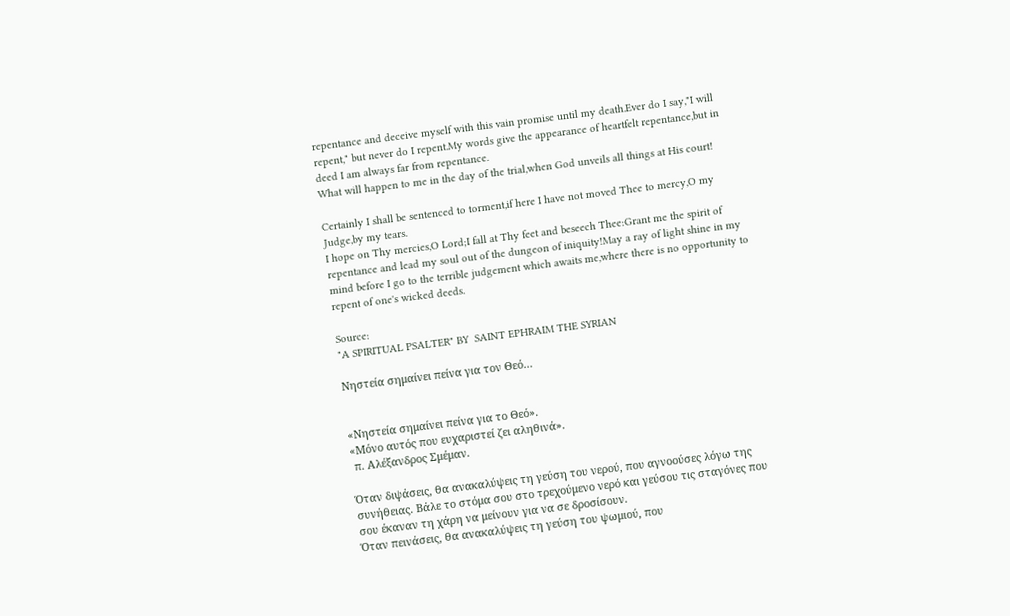repentance and deceive myself with this vain promise until my death.Ever do I say,"I will repent," but never do I repent.My words give the appearance of heartfelt repentance,but in deed I am always far from repentance.
What will happen to me in the day of the trial,when God unveils all things at His court!

Certainly I shall be sentenced to torment,if here I have not moved Thee to mercy,O my Judge,by my tears.
I hope on Thy mercies,O Lord;I fall at Thy feet and beseech Thee:Grant me the spirit of repentance and lead my soul out of the dungeon of iniquity!May a ray of light shine in my mind before I go to the terrible judgement which awaits me,where there is no opportunity to repent of one's wicked deeds.

Source:
"A SPIRITUAL PSALTER" BY  SAINT EPHRAIM THE SYRIAN

Νηστεία σημαίνει πείνα για τον Θεό…


«Νηστεία σημαίνει πείνα για το Θεό».
«Μόνο αυτός που ευχαριστεί ζει αληθινά».
 π. Αλέξανδρος Σμέμαν.

Όταν διψάσεις, θα ανακαλύψεις τη γεύση του νερού, που αγνοούσες λόγω της συνήθειας. Βάλε το στόμα σου στο τρεχούμενο νερό και γεύσου τις σταγόνες που σου έκαναν τη χάρη να μείνουν για να σε δροσίσουν.
Όταν πεινάσεις, θα ανακαλύψεις τη γεύση του ψωμιού, που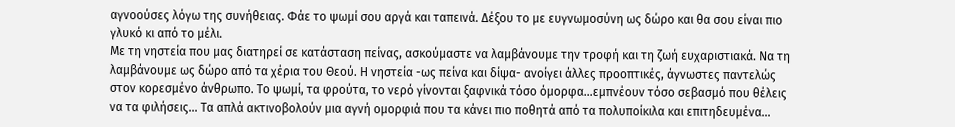αγνοούσες λόγω της συνήθειας. Φάε το ψωμί σου αργά και ταπεινά. Δέξου το με ευγνωμοσύνη ως δώρο και θα σου είναι πιο γλυκό κι από το μέλι.
Με τη νηστεία που μας διατηρεί σε κατάσταση πείνας, ασκούμαστε να λαμβάνουμε την τροφή και τη ζωή ευχαριστιακά. Να τη λαμβάνουμε ως δώρο από τα χέρια του Θεού. Η νηστεία -ως πείνα και δίψα- ανοίγει άλλες προοπτικές, άγνωστες παντελώς στον κορεσμένο άνθρωπο. Το ψωμί, τα φρούτα, το νερό γίνονται ξαφνικά τόσο όμορφα…εμπνέουν τόσο σεβασμό που θέλεις να τα φιλήσεις… Τα απλά ακτινοβολούν μια αγνή ομορφιά που τα κάνει πιο ποθητά από τα πολυποίκιλα και επιτηδευμένα…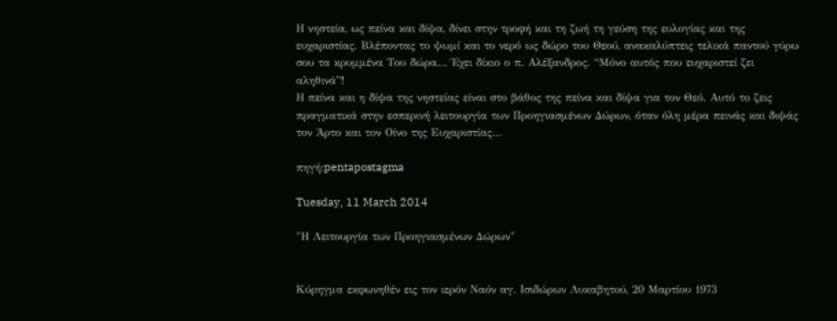Η νηστεία, ως πείνα και δίψα, δίνει στην τροφή και τη ζωή τη γεύση της ευλογίας και της ευχαριστίας. Βλέποντας το ψωμί και το νερό ως δώρο του Θεού, ανακαλύπτεις τελικά παντού γύρω σου τα κρυμμένα Του δώρα… Έχει δίκιο ο π. Αλέξανδρος. “Μόνο αυτός που ευχαριστεί ζει αληθινά”!
Η πείνα και η δίψα της νηστείας είναι στο βάθος της πείνα και δίψα για τον Θεό. Αυτό το ζεις πραγματικά στην εσπερινή λειτουργία των Προηγιασμένων Δώρων, όταν όλη μέρα πεινάς και διψάς τον Άρτο και τον Οίνο της Ευχαριστίας…

πηγή:pentapostagma

Tuesday, 11 March 2014

"Η Λειτουργία των Προηγιασμένων Δώρων"


Κύρηγμα εκφωνηθέν εις τον ιερόν Ναόν αγ. Ισιδώρων Λυκαβητού, 20 Μαρτίου 1973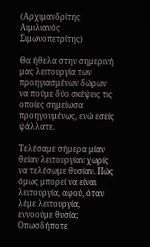(Αρχιμανδρίτης Αιμιλιανός Σιμωνοπετρίτης)

Θα ήθελα στην σημερινή μας λειτουργία των προηγιασμένων δώρων να πούμε δύο σκέψεις τις οποίες σημείωσα προηγουμένως, ενώ εσείς ψάλλατε.

Τελέσαμε σήμερα μίαν θείαν λειτουργίαν χωρίς να τελέσωμε θυσίαν. Πώς όμως μπορεί να είναι λειτουργία, αφού, όταν λέμε λειτουργία, εννοούμε θυσία; Οπωσδήποτε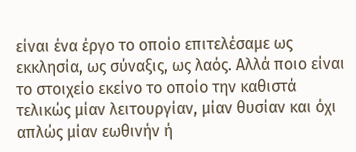είναι ένα έργο το οποίο επιτελέσαμε ως εκκλησία, ως σύναξις, ως λαός. Αλλά ποιο είναι το στοιχείο εκείνο το οποίο την καθιστά τελικώς μίαν λειτουργίαν, μίαν θυσίαν και όχι απλώς μίαν εωθινήν ή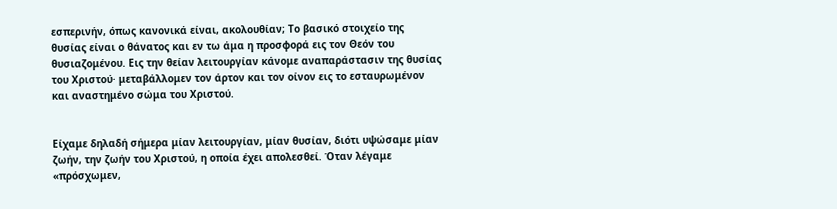εσπερινήν, όπως κανονικά είναι, ακολουθίαν; Το βασικό στοιχείο της θυσίας είναι ο θάνατος και εν τω άμα η προσφορά εις τον Θεόν του θυσιαζομένου. Εις την θείαν λειτουργίαν κάνομε αναπαράστασιν της θυσίας του Χριστού· μεταβάλλομεν τον άρτον και τον οίνον εις το εσταυρωμένον και αναστημένο σώμα του Χριστού.


Είχαμε δηλαδή σήμερα μίαν λειτουργίαν, μίαν θυσίαν, διότι υψώσαμε μίαν ζωήν, την ζωήν του Χριστού, η οποία έχει απολεσθεί. Όταν λέγαμε «πρόσχωμεν,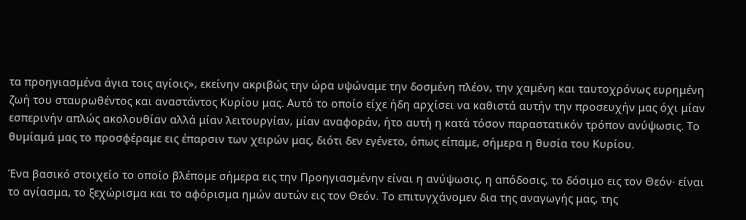τα προηγιασμένα άγια τοις αγίοις», εκείνην ακριβώς την ώρα υψώναμε την δοσμένη πλέον, την χαμένη και ταυτοχρόνως ευρημένη ζωή του σταυρωθέντος και αναστάντος Κυρίου μας. Αυτό το οποίο είχε ήδη αρχίσει να καθιστά αυτήν την προσευχήν μας όχι μίαν εσπερινήν απλώς ακολουθίαν αλλά μίαν λειτουργίαν, μίαν αναφοράν, ήτο αυτή η κατά τόσον παραστατικόν τρόπον ανύψωσις. Το θυμίαμά μας το προσφέραμε εις έπαρσιν των χειρών μας, διότι δεν εγένετο, όπως είπαμε, σήμερα η θυσία του Κυρίου.

Ένα βασικό στοιχείο το οποίο βλέπομε σήμερα εις την Προηγιασμένην είναι η ανύψωσις, η απόδοσις, το δόσιμο εις τον Θεόν· είναι το αγίασμα, το ξεχώρισμα και το αφόρισμα ημών αυτών εις τον Θεόν. Το επιτυγχάνομεν δια της αναγωγής μας, της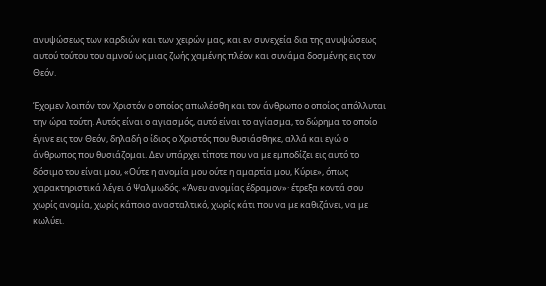ανυψώσεως των καρδιών και των χειρών μας, και εν συνεχεία δια της ανυψώσεως αυτού τούτου του αμνού ως μιας ζωής χαμένης πλέον και συνάμα δοσμένης εις τον Θεόν.

Έχομεν λοιπόν τον Χριστόν ο οποίος απωλέσθη και τον άνθρωπο ο οποίος απόλλυται την ώρα τούτη. Αυτός είναι ο αγιασμός, αυτό είναι το αγίασμα, το δώρημα το οποίο έγινε εις τον Θεόν, δηλαδή ο ίδιος ο Χριστός που θυσιάσθηκε, αλλά και εγώ ο άνθρωπος που θυσιάζομαι. Δεν υπάρχει τίποτε που να με εμποδίζει εις αυτό το δόσιμο του είναι μου, «Ούτε η ανομία μου ούτε η αμαρτία μου, Κύριε», όπως χαρακτηριστικά λέγει ό Ψαλμωδός. «Άνευ ανομίας έδραμον»· έτρεξα κοντά σου χωρίς ανομία, χωρίς κάποιο ανασταλτικό, χωρίς κάτι που να με καθιζάνει, να με κωλύει.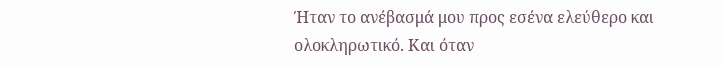Ήταν το ανέβασμά μου προς εσένα ελεύθερο και ολοκληρωτικό. Και όταν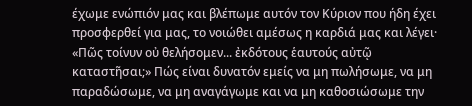έχωμε ενώπιόν μας και βλέπωμε αυτόν τον Κύριον που ήδη έχει προσφερθεί για μας, το νοιώθει αμέσως η καρδιά μας και λέγει· «Πῶς τοίνυν οὐ θελήσομεν... ἐκδότους ἑαυτούς αὐτῷ καταστῆσαι;» Πώς είναι δυνατόν εμείς να μη πωλήσωμε, να μη παραδώσωμε, να μη αναγάγωμε και να μη καθοσιώσωμε την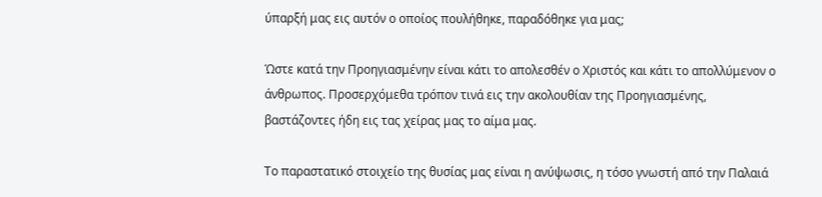ύπαρξή μας εις αυτόν ο οποίος πουλήθηκε, παραδόθηκε για μας;

Ώστε κατά την Προηγιασμένην είναι κάτι το απολεσθέν ο Χριστός και κάτι το απολλύμενον ο άνθρωπος. Προσερχόμεθα τρόπον τινά εις την ακολουθίαν της Προηγιασμένης, βαστάζοντες ήδη εις τας χείρας μας το αίμα μας.

Το παραστατικό στοιχείο της θυσίας μας είναι η ανύψωσις, η τόσο γνωστή από την Παλαιά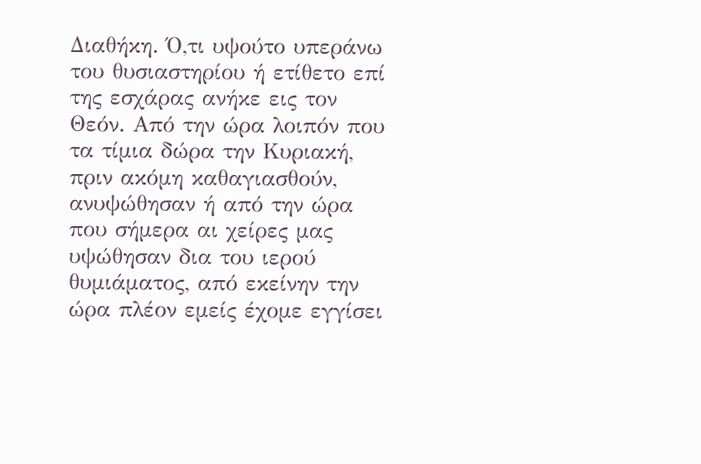Διαθήκη. Ό,τι υψούτο υπεράνω του θυσιαστηρίου ή ετίθετο επί της εσχάρας ανήκε εις τον Θεόν. Από την ώρα λοιπόν που τα τίμια δώρα την Κυριακή, πριν ακόμη καθαγιασθούν, ανυψώθησαν ή από την ώρα που σήμερα αι χείρες μας υψώθησαν δια του ιερού θυμιάματος, από εκείνην την ώρα πλέον εμείς έχομε εγγίσει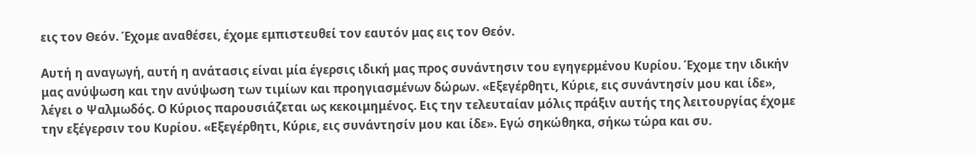εις τον Θεόν. Έχομε αναθέσει, έχομε εμπιστευθεί τον εαυτόν μας εις τον Θεόν.

Αυτή η αναγωγή, αυτή η ανάτασις είναι μία έγερσις ιδική μας προς συνάντησιν του εγηγερμένου Κυρίου. Έχομε την ιδικήν μας ανύψωση και την ανύψωση των τιμίων και προηγιασμένων δώρων. «Εξεγέρθητι, Κύριε, εις συνάντησίν μου και ίδε», λέγει ο Ψαλμωδός. Ο Κύριος παρουσιάζεται ως κεκοιμημένος. Εις την τελευταίαν μόλις πράξιν αυτής της λειτουργίας έχομε την εξέγερσιν του Κυρίου. «Εξεγέρθητι, Κύριε, εις συνάντησίν μου και ίδε». Εγώ σηκώθηκα, σήκω τώρα και συ.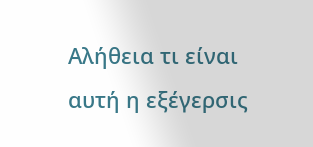Αλήθεια τι είναι αυτή η εξέγερσις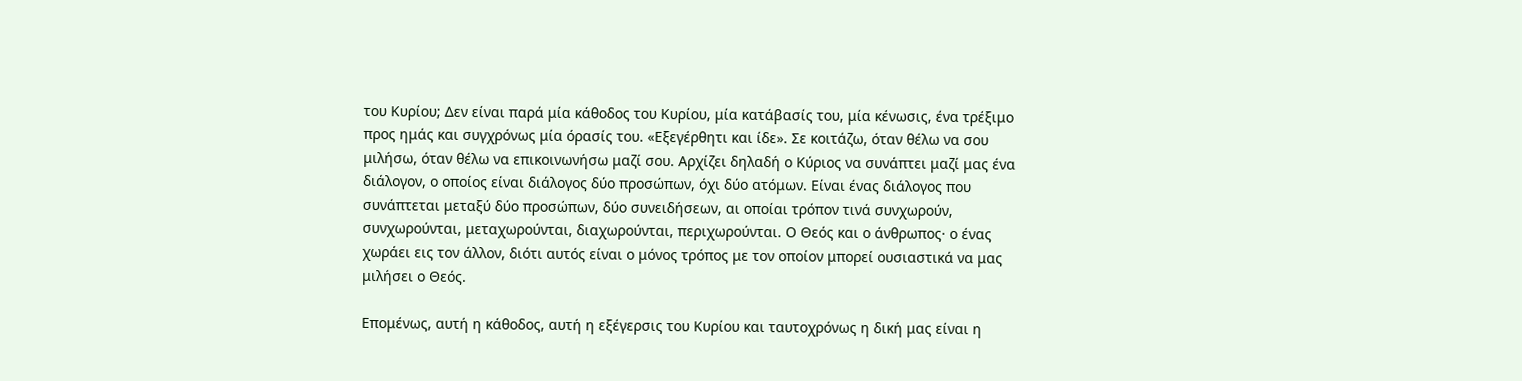του Κυρίου; Δεν είναι παρά μία κάθοδος του Κυρίου, μία κατάβασίς του, μία κένωσις, ένα τρέξιμο προς ημάς και συγχρόνως μία όρασίς του. «Εξεγέρθητι και ίδε». Σε κοιτάζω, όταν θέλω να σου μιλήσω, όταν θέλω να επικοινωνήσω μαζί σου. Αρχίζει δηλαδή ο Κύριος να συνάπτει μαζί μας ένα διάλογον, ο οποίος είναι διάλογος δύο προσώπων, όχι δύο ατόμων. Είναι ένας διάλογος που συνάπτεται μεταξύ δύο προσώπων, δύο συνειδήσεων, αι οποίαι τρόπον τινά συνχωρούν, συνχωρούνται, μεταχωρούνται, διαχωρούνται, περιχωρούνται. Ο Θεός και ο άνθρωπος· ο ένας χωράει εις τον άλλον, διότι αυτός είναι ο μόνος τρόπος με τον οποίον μπορεί ουσιαστικά να μας μιλήσει ο Θεός.

Επομένως, αυτή η κάθοδος, αυτή η εξέγερσις του Κυρίου και ταυτοχρόνως η δική μας είναι η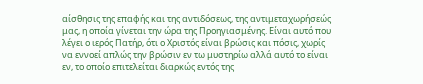αίσθησις της επαφής και της αντιδόσεως, της αντιμεταχωρήσεώς μας, η οποία γίνεται την ώρα της Προηγιασμένης. Είναι αυτό που λέγει ο ιερός Πατήρ, ότι ο Χριστός είναι βρώσις και πόσις, χωρίς να εννοεί απλώς την βρώσιν εν τω μυστηρίω αλλά αυτό το είναι εν, το οποίο επιτελείται διαρκώς εντός της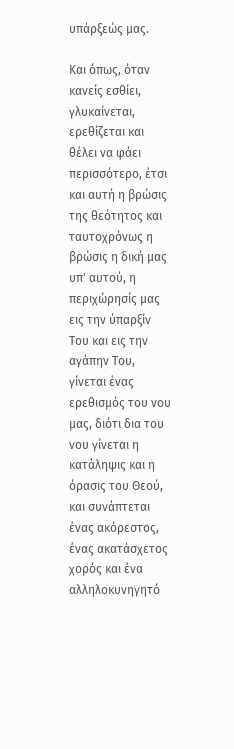υπάρξεώς μας.

Και όπως, όταν κανείς εσθίει, γλυκαίνεται, ερεθίζεται και θέλει να φάει περισσότερο, έτσι και αυτή η βρώσις της θεότητος και ταυτοχρόνως η βρώσις η δική μας υπ' αυτού, η περιχώρησίς μας εις την ύπαρξίν Του και εις την αγάπην Του, γίνεται ένας ερεθισμός του νου μας, διότι δια του νου γίνεται η κατάληψις και η όρασις του Θεού, και συνάπτεται ένας ακόρεστος, ένας ακατάσχετος χορός και ένα αλληλοκυνηγητό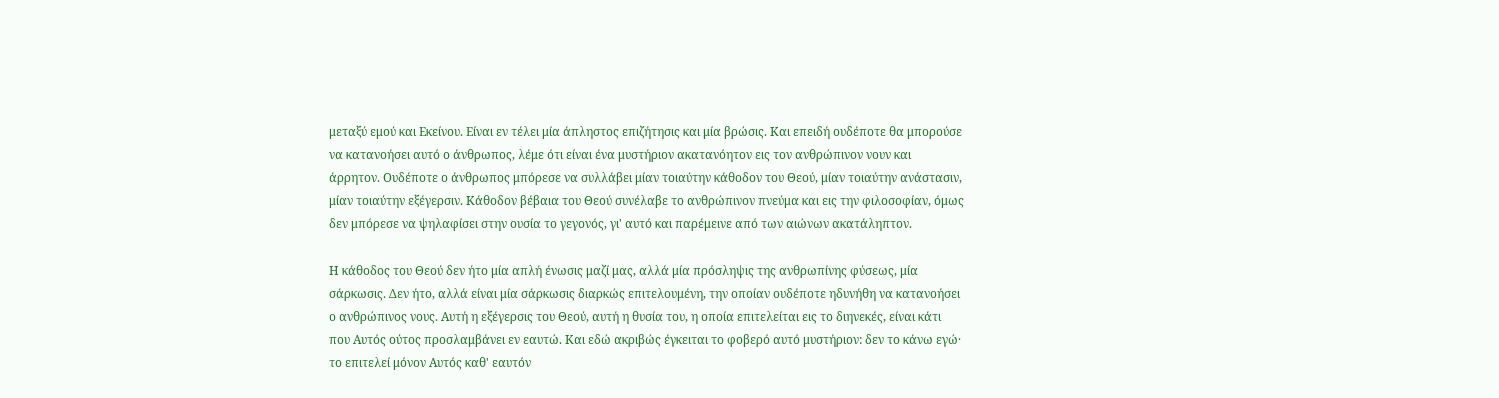μεταξύ εμού και Εκείνου. Είναι εν τέλει μία άπληστος επιζήτησις και μία βρώσις. Και επειδή ουδέποτε θα μπορούσε να κατανοήσει αυτό ο άνθρωπος, λέμε ότι είναι ένα μυστήριον ακατανόητον εις τον ανθρώπινον νουν και άρρητον. Ουδέποτε ο άνθρωπος μπόρεσε να συλλάβει μίαν τοιαύτην κάθοδον του Θεού, μίαν τοιαύτην ανάστασιν, μίαν τοιαύτην εξέγερσιν. Κάθοδον βέβαια του Θεού συνέλαβε το ανθρώπινον πνεύμα και εις την φιλοσοφίαν, όμως δεν μπόρεσε να ψηλαφίσει στην ουσία το γεγονός, γι' αυτό και παρέμεινε από των αιώνων ακατάληπτον.

Η κάθοδος του Θεού δεν ήτο μία απλή ένωσις μαζί μας, αλλά μία πρόσληψις της ανθρωπίνης φύσεως, μία σάρκωσις. Δεν ήτο, αλλά είναι μία σάρκωσις διαρκώς επιτελουμένη, την οποίαν ουδέποτε ηδυνήθη να κατανοήσει ο ανθρώπινος νους. Αυτή η εξέγερσις του Θεού, αυτή η θυσία του, η οποία επιτελείται εις το διηνεκές, είναι κάτι που Αυτός ούτος προσλαμβάνει εν εαυτώ. Και εδώ ακριβώς έγκειται το φοβερό αυτό μυστήριον: δεν το κάνω εγώ· το επιτελεί μόνον Αυτός καθ' εαυτόν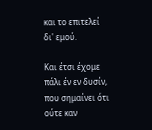και το επιτελεί δι' εμού.

Και έτσι έχομε πάλι έν εν δυσίν, που σημαίνει ότι ούτε καν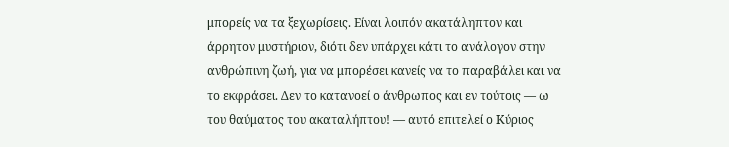μπορείς να τα ξεχωρίσεις. Είναι λοιπόν ακατάληπτον και άρρητον μυστήριον, διότι δεν υπάρχει κάτι το ανάλογον στην ανθρώπινη ζωή, για να μπορέσει κανείς να το παραβάλει και να το εκφράσει. Δεν το κατανοεί ο άνθρωπος και εν τούτοις — ω του θαύματος του ακαταλήπτου! — αυτό επιτελεί ο Κύριος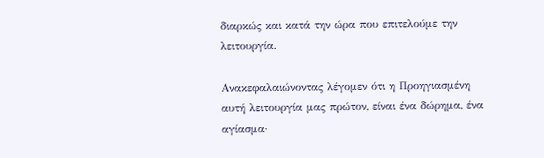διαρκώς και κατά την ώρα που επιτελούμε την λειτουργία.

Ανακεφαλαιώνοντας λέγομεν ότι η Προηγιασμένη αυτή λειτουργία μας πρώτον, είναι ένα δώρημα, ένα αγίασμα·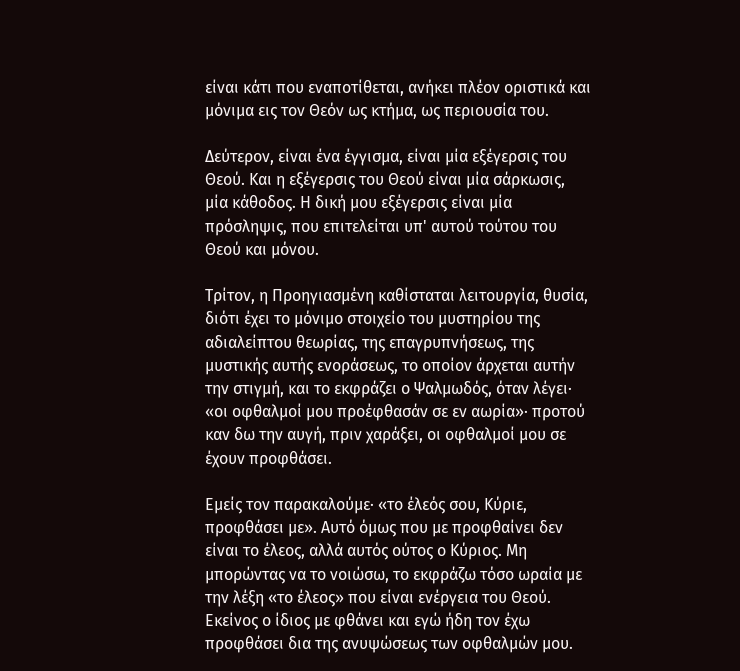είναι κάτι που εναποτίθεται, ανήκει πλέον οριστικά και μόνιμα εις τον Θεόν ως κτήμα, ως περιουσία του.

Δεύτερον, είναι ένα έγγισμα, είναι μία εξέγερσις του Θεού. Και η εξέγερσις του Θεού είναι μία σάρκωσις, μία κάθοδος. Η δική μου εξέγερσις είναι μία πρόσληψις, που επιτελείται υπ' αυτού τούτου του Θεού και μόνου.

Τρίτον, η Προηγιασμένη καθίσταται λειτουργία, θυσία, διότι έχει το μόνιμο στοιχείο του μυστηρίου της αδιαλείπτου θεωρίας, της επαγρυπνήσεως, της μυστικής αυτής ενοράσεως, το οποίον άρχεται αυτήν την στιγμή, και το εκφράζει ο Ψαλμωδός, όταν λέγει· «οι οφθαλμοί μου προέφθασάν σε εν αωρία»· προτού καν δω την αυγή, πριν χαράξει, οι οφθαλμοί μου σε έχουν προφθάσει.

Εμείς τον παρακαλούμε· «το έλεός σου, Κύριε, προφθάσει με». Αυτό όμως που με προφθαίνει δεν είναι το έλεος, αλλά αυτός ούτος ο Κύριος. Μη μπορώντας να το νοιώσω, το εκφράζω τόσο ωραία με την λέξη «το έλεος» που είναι ενέργεια του Θεού. Εκείνος ο ίδιος με φθάνει και εγώ ήδη τον έχω προφθάσει δια της ανυψώσεως των οφθαλμών μου.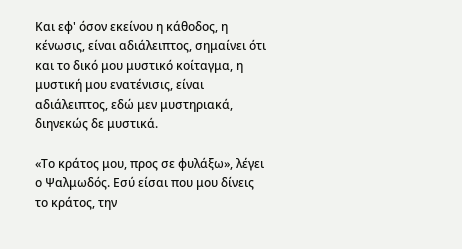Και εφ' όσον εκείνου η κάθοδος, η κένωσις, είναι αδιάλειπτος, σημαίνει ότι και το δικό μου μυστικό κοίταγμα, η μυστική μου ενατένισις, είναι αδιάλειπτος, εδώ μεν μυστηριακά, διηνεκώς δε μυστικά.

«Το κράτος μου, προς σε φυλάξω», λέγει ο Ψαλμωδός. Εσύ είσαι που μου δίνεις το κράτος, την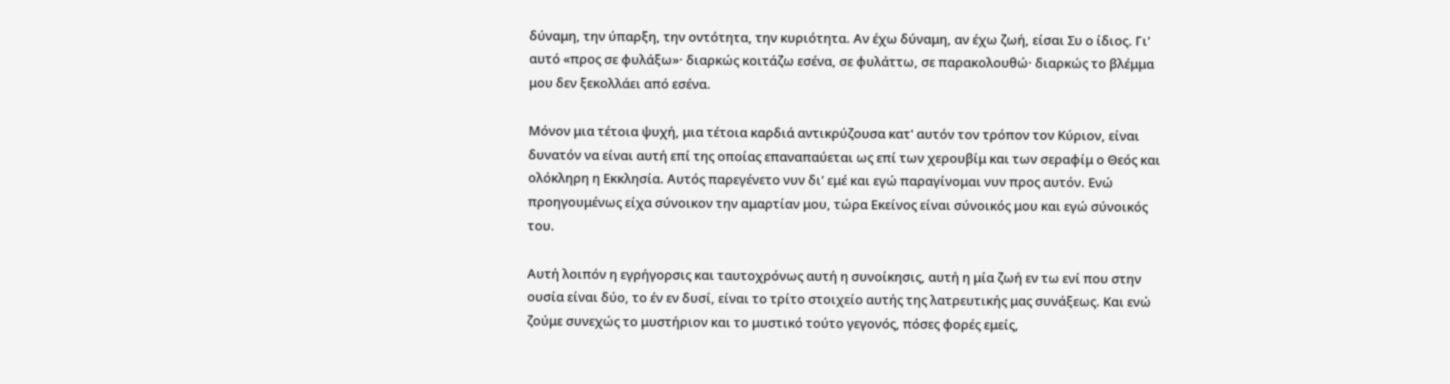δύναμη, την ύπαρξη, την οντότητα, την κυριότητα. Αν έχω δύναμη, αν έχω ζωή, είσαι Συ ο ίδιος. Γι' αυτό «προς σε φυλάξω»· διαρκώς κοιτάζω εσένα, σε φυλάττω, σε παρακολουθώ· διαρκώς το βλέμμα μου δεν ξεκολλάει από εσένα.

Μόνον μια τέτοια ψυχή, μια τέτοια καρδιά αντικρύζουσα κατ' αυτόν τον τρόπον τον Κύριον, είναι δυνατόν να είναι αυτή επί της οποίας επαναπαύεται ως επί των χερουβίμ και των σεραφίμ ο Θεός και ολόκληρη η Εκκλησία. Αυτός παρεγένετο νυν δι' εμέ και εγώ παραγίνομαι νυν προς αυτόν. Ενώ προηγουμένως είχα σύνοικον την αμαρτίαν μου, τώρα Εκείνος είναι σύνοικός μου και εγώ σύνοικός του.

Αυτή λοιπόν η εγρήγορσις και ταυτοχρόνως αυτή η συνοίκησις, αυτή η μία ζωή εν τω ενί που στην ουσία είναι δύο, το έν εν δυσί, είναι το τρίτο στοιχείο αυτής της λατρευτικής μας συνάξεως. Και ενώ ζούμε συνεχώς το μυστήριον και το μυστικό τούτο γεγονός, πόσες φορές εμείς,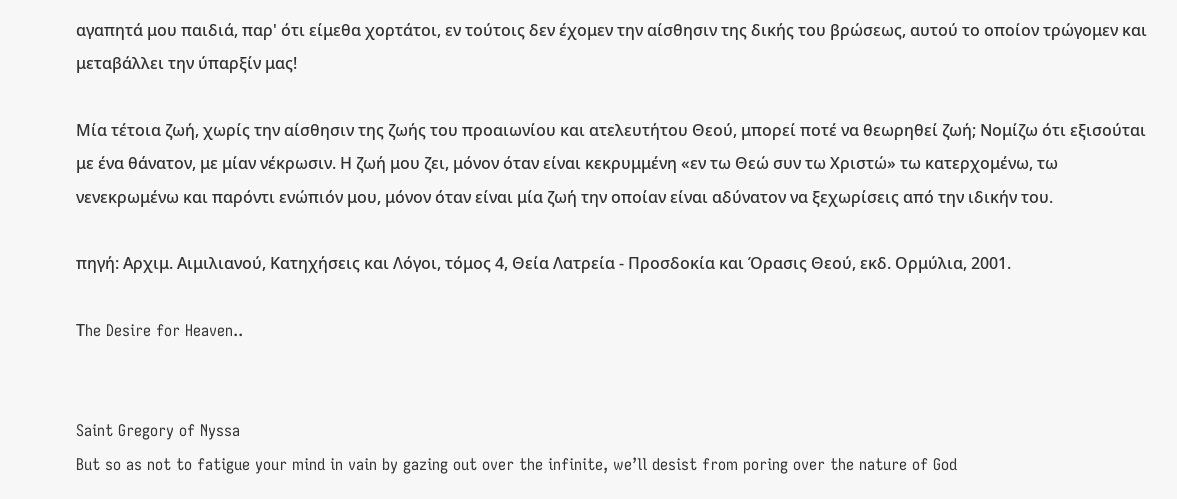αγαπητά μου παιδιά, παρ' ότι είμεθα χορτάτοι, εν τούτοις δεν έχομεν την αίσθησιν της δικής του βρώσεως, αυτού το οποίον τρώγομεν και μεταβάλλει την ύπαρξίν μας!

Μία τέτοια ζωή, χωρίς την αίσθησιν της ζωής του προαιωνίου και ατελευτήτου Θεού, μπορεί ποτέ να θεωρηθεί ζωή; Νομίζω ότι εξισούται με ένα θάνατον, με μίαν νέκρωσιν. Η ζωή μου ζει, μόνον όταν είναι κεκρυμμένη «εν τω Θεώ συν τω Χριστώ» τω κατερχομένω, τω νενεκρωμένω και παρόντι ενώπιόν μου, μόνον όταν είναι μία ζωή την οποίαν είναι αδύνατον να ξεχωρίσεις από την ιδικήν του.

πηγή: Αρχιμ. Αιμιλιανού, Κατηχήσεις και Λόγοι, τόμος 4, Θεία Λατρεία - Προσδοκία και Όρασις Θεού, εκδ. Ορμύλια, 2001.

Τhe Desire for Heaven..


Saint Gregory of Nyssa
But so as not to fatigue your mind in vain by gazing out over the infinite, we’ll desist from poring over the nature of God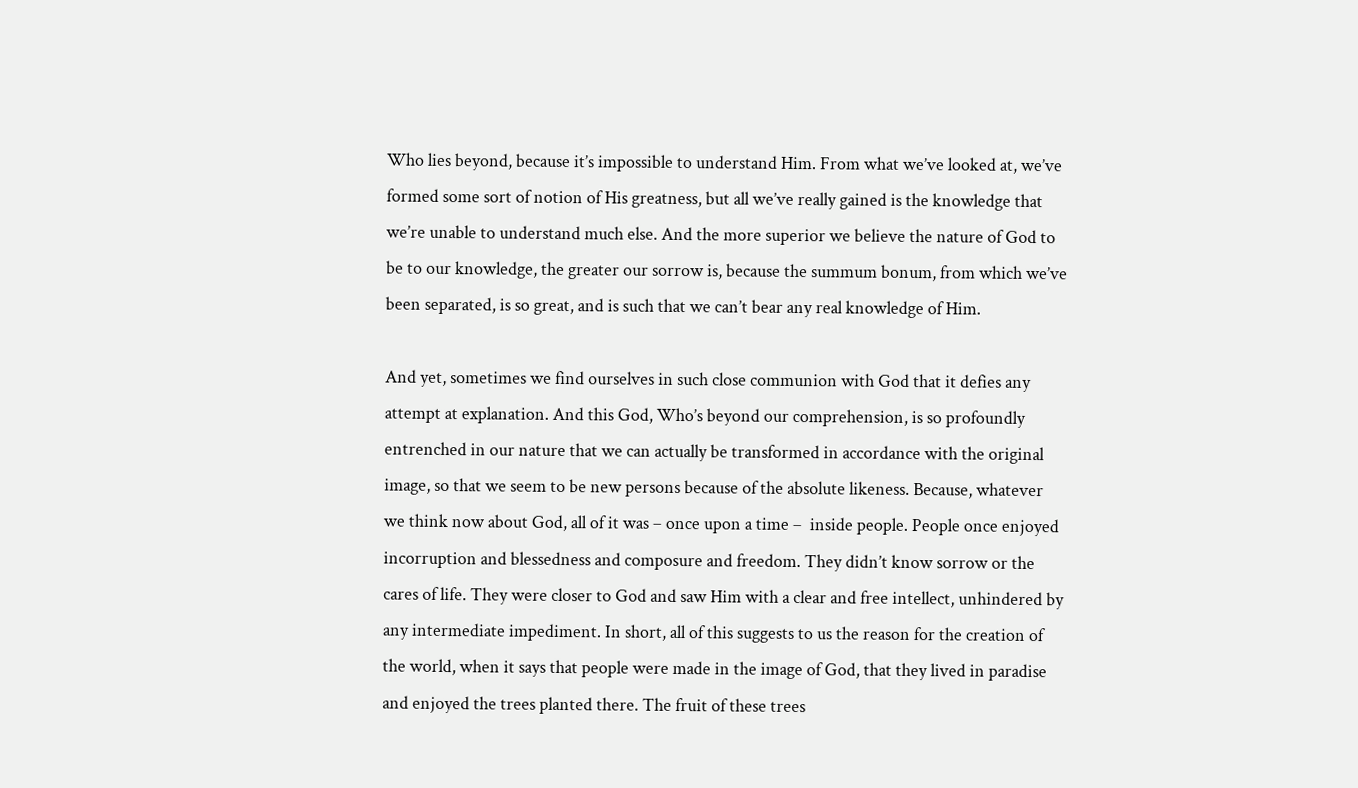Who lies beyond, because it’s impossible to understand Him. From what we’ve looked at, we’ve formed some sort of notion of His greatness, but all we’ve really gained is the knowledge that we’re unable to understand much else. And the more superior we believe the nature of God to be to our knowledge, the greater our sorrow is, because the summum bonum, from which we’ve been separated, is so great, and is such that we can’t bear any real knowledge of Him.

And yet, sometimes we find ourselves in such close communion with God that it defies any attempt at explanation. And this God, Who’s beyond our comprehension, is so profoundly entrenched in our nature that we can actually be transformed in accordance with the original image, so that we seem to be new persons because of the absolute likeness. Because, whatever we think now about God, all of it was – once upon a time –  inside people. People once enjoyed incorruption and blessedness and composure and freedom. They didn’t know sorrow or the cares of life. They were closer to God and saw Him with a clear and free intellect, unhindered by any intermediate impediment. In short, all of this suggests to us the reason for the creation of the world, when it says that people were made in the image of God, that they lived in paradise and enjoyed the trees planted there. The fruit of these trees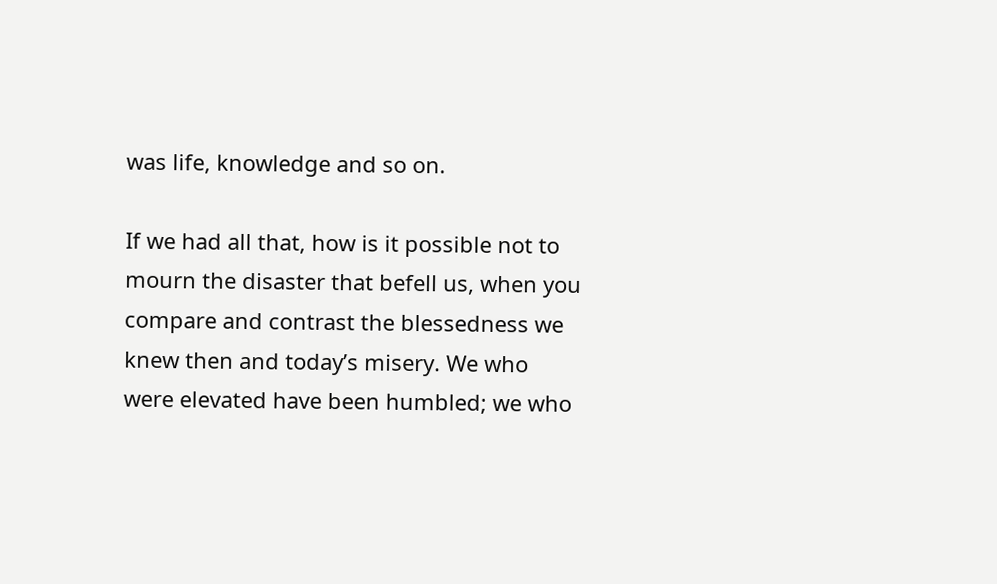was life, knowledge and so on.

If we had all that, how is it possible not to mourn the disaster that befell us, when you compare and contrast the blessedness we knew then and today’s misery. We who were elevated have been humbled; we who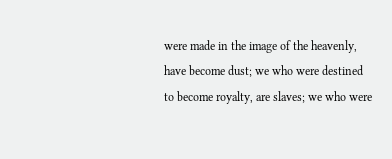were made in the image of the heavenly, have become dust; we who were destined to become royalty, are slaves; we who were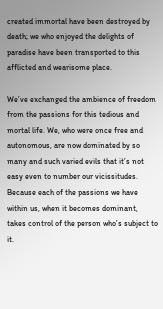created immortal have been destroyed by death; we who enjoyed the delights of paradise have been transported to this afflicted and wearisome place.

We’ve exchanged the ambience of freedom from the passions for this tedious and mortal life. We, who were once free and autonomous, are now dominated by so many and such varied evils that it’s not easy even to number our vicissitudes. Because each of the passions we have within us, when it becomes dominant, takes control of the person who’s subject to it.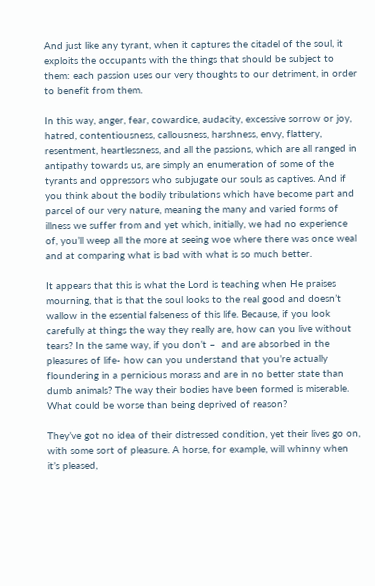And just like any tyrant, when it captures the citadel of the soul, it exploits the occupants with the things that should be subject to them: each passion uses our very thoughts to our detriment, in order to benefit from them.

In this way, anger, fear, cowardice, audacity, excessive sorrow or joy, hatred, contentiousness, callousness, harshness, envy, flattery, resentment, heartlessness, and all the passions, which are all ranged in antipathy towards us, are simply an enumeration of some of the tyrants and oppressors who subjugate our souls as captives. And if you think about the bodily tribulations which have become part and parcel of our very nature, meaning the many and varied forms of illness we suffer from and yet which, initially, we had no experience of, you’ll weep all the more at seeing woe where there was once weal and at comparing what is bad with what is so much better.

It appears that this is what the Lord is teaching when He praises mourning, that is that the soul looks to the real good and doesn’t wallow in the essential falseness of this life. Because, if you look carefully at things the way they really are, how can you live without tears? In the same way, if you don’t –  and are absorbed in the pleasures of life- how can you understand that you’re actually floundering in a pernicious morass and are in no better state than dumb animals? The way their bodies have been formed is miserable. What could be worse than being deprived of reason?

They’ve got no idea of their distressed condition, yet their lives go on, with some sort of pleasure. A horse, for example, will whinny when it’s pleased,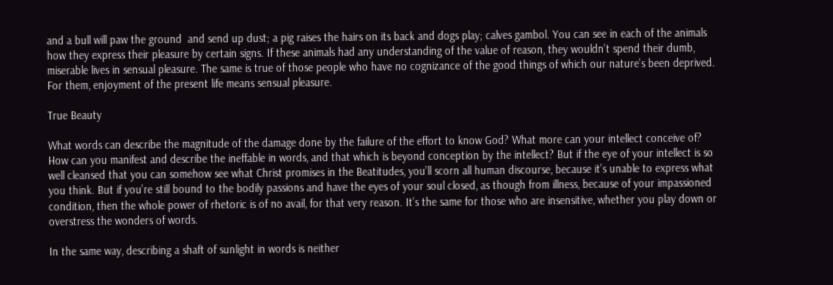and a bull will paw the ground  and send up dust; a pig raises the hairs on its back and dogs play; calves gambol. You can see in each of the animals how they express their pleasure by certain signs. If these animals had any understanding of the value of reason, they wouldn’t spend their dumb, miserable lives in sensual pleasure. The same is true of those people who have no cognizance of the good things of which our nature’s been deprived. For them, enjoyment of the present life means sensual pleasure.

True Beauty

What words can describe the magnitude of the damage done by the failure of the effort to know God? What more can your intellect conceive of? How can you manifest and describe the ineffable in words, and that which is beyond conception by the intellect? But if the eye of your intellect is so well cleansed that you can somehow see what Christ promises in the Beatitudes, you’ll scorn all human discourse, because it’s unable to express what you think. But if you’re still bound to the bodily passions and have the eyes of your soul closed, as though from illness, because of your impassioned condition, then the whole power of rhetoric is of no avail, for that very reason. It’s the same for those who are insensitive, whether you play down or overstress the wonders of words.

In the same way, describing a shaft of sunlight in words is neither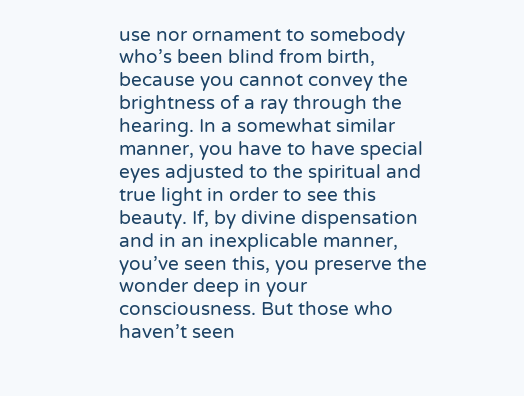use nor ornament to somebody who’s been blind from birth, because you cannot convey the brightness of a ray through the hearing. In a somewhat similar manner, you have to have special eyes adjusted to the spiritual and true light in order to see this beauty. If, by divine dispensation and in an inexplicable manner, you’ve seen this, you preserve the wonder deep in your consciousness. But those who haven’t seen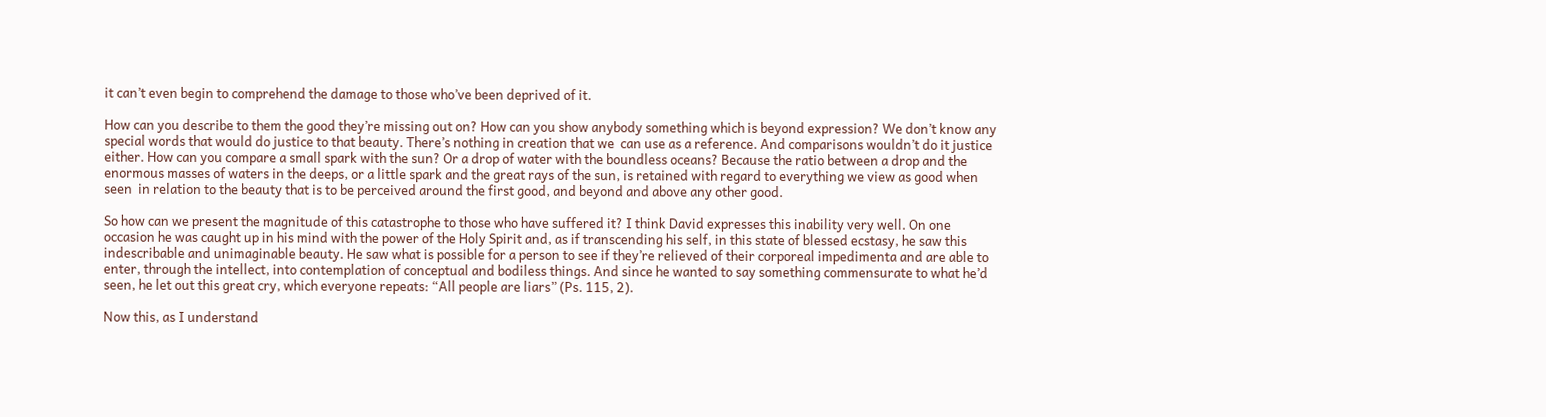it can’t even begin to comprehend the damage to those who’ve been deprived of it.

How can you describe to them the good they’re missing out on? How can you show anybody something which is beyond expression? We don’t know any special words that would do justice to that beauty. There’s nothing in creation that we  can use as a reference. And comparisons wouldn’t do it justice either. How can you compare a small spark with the sun? Or a drop of water with the boundless oceans? Because the ratio between a drop and the enormous masses of waters in the deeps, or a little spark and the great rays of the sun, is retained with regard to everything we view as good when seen  in relation to the beauty that is to be perceived around the first good, and beyond and above any other good.

So how can we present the magnitude of this catastrophe to those who have suffered it? I think David expresses this inability very well. On one occasion he was caught up in his mind with the power of the Holy Spirit and, as if transcending his self, in this state of blessed ecstasy, he saw this indescribable and unimaginable beauty. He saw what is possible for a person to see if they’re relieved of their corporeal impedimenta and are able to enter, through the intellect, into contemplation of conceptual and bodiless things. And since he wanted to say something commensurate to what he’d seen, he let out this great cry, which everyone repeats: “All people are liars” (Ps. 115, 2).

Now this, as I understand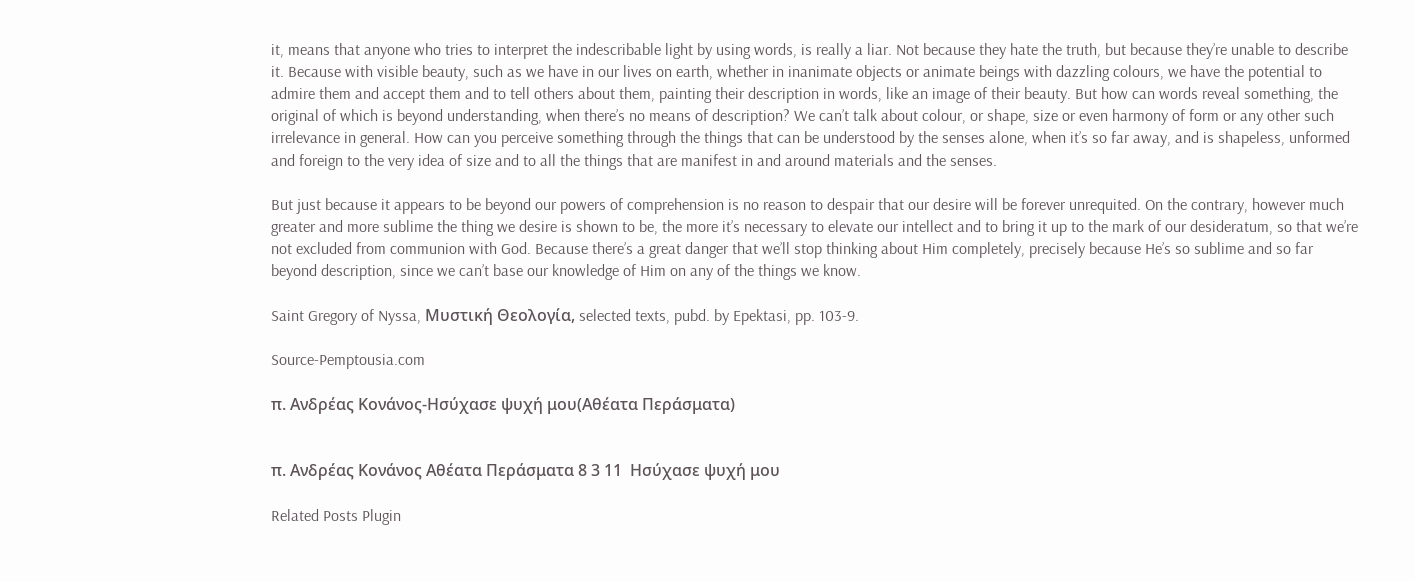it, means that anyone who tries to interpret the indescribable light by using words, is really a liar. Not because they hate the truth, but because they’re unable to describe it. Because with visible beauty, such as we have in our lives on earth, whether in inanimate objects or animate beings with dazzling colours, we have the potential to admire them and accept them and to tell others about them, painting their description in words, like an image of their beauty. But how can words reveal something, the original of which is beyond understanding, when there’s no means of description? We can’t talk about colour, or shape, size or even harmony of form or any other such irrelevance in general. How can you perceive something through the things that can be understood by the senses alone, when it’s so far away, and is shapeless, unformed and foreign to the very idea of size and to all the things that are manifest in and around materials and the senses.

But just because it appears to be beyond our powers of comprehension is no reason to despair that our desire will be forever unrequited. On the contrary, however much greater and more sublime the thing we desire is shown to be, the more it’s necessary to elevate our intellect and to bring it up to the mark of our desideratum, so that we’re not excluded from communion with God. Because there’s a great danger that we’ll stop thinking about Him completely, precisely because He’s so sublime and so far beyond description, since we can’t base our knowledge of Him on any of the things we know.

Saint Gregory of Nyssa, Μυστική Θεολογία, selected texts, pubd. by Epektasi, pp. 103-9.

Source-Pemptousia.com

π. Ανδρέας Κονάνος-Ησύχασε ψυχή μου(Αθέατα Περάσματα)


π. Ανδρέας Κονάνος Αθέατα Περάσματα 8 3 11  Ησύχασε ψυχή μου

Related Posts Plugin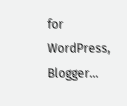for WordPress, Blogger...